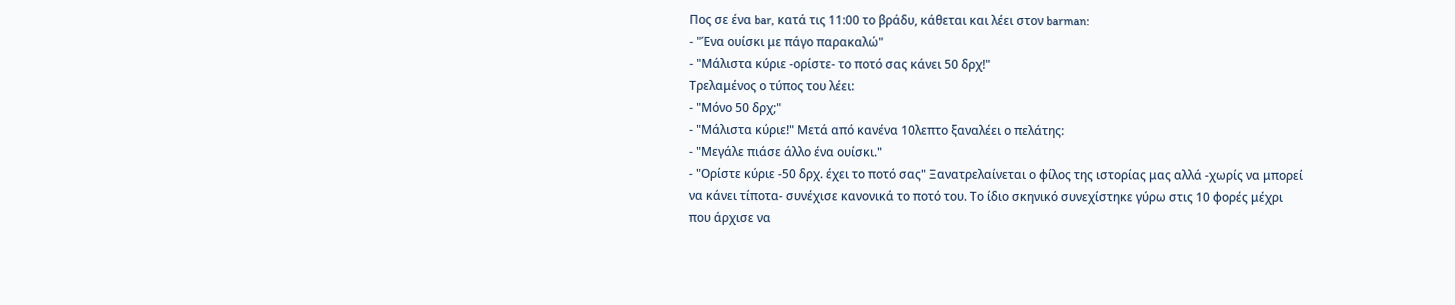Πος σε ένα bar, κατά τις 11:00 το βράδυ, κάθεται και λέει στον barman:
- "Ένα ουίσκι με πάγο παρακαλώ"
- "Μάλιστα κύριε -ορίστε- το ποτό σας κάνει 50 δρχ!"
Τρελαμένος ο τύπος του λέει:
- "Μόνο 50 δρχ;"
- "Μάλιστα κύριε!" Μετά από κανένα 10λεπτο ξαναλέει ο πελάτης:
- "Μεγάλε πιάσε άλλο ένα ουίσκι."
- "Ορίστε κύριε -50 δρχ. έχει το ποτό σας" Ξανατρελαίνεται ο φίλος της ιστορίας μας αλλά -χωρίς να μπορεί να κάνει τίποτα- συνέχισε κανονικά το ποτό του. Το ίδιο σκηνικό συνεχίστηκε γύρω στις 10 φορές μέχρι που άρχισε να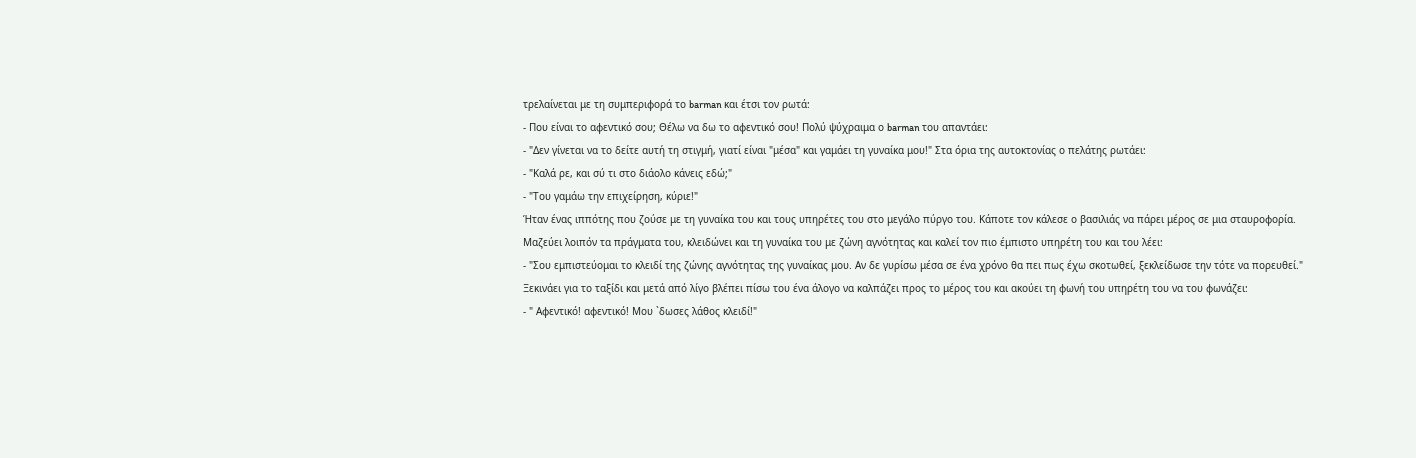τρελαίνεται με τη συμπεριφορά το barman και έτσι τον ρωτά:
- Που είναι το αφεντικό σου; Θέλω να δω το αφεντικό σου! Πολύ ψύχραιμα ο barman του απαντάει:
- "Δεν γίνεται να το δείτε αυτή τη στιγμή, γιατί είναι "μέσα" και γαμάει τη γυναίκα μου!" Στα όρια της αυτοκτονίας ο πελάτης ρωτάει:
- "Καλά ρε, και σύ τι στο διάολο κάνεις εδώ;"
- "Του γαμάω την επιχείρηση, κύριε!"
Ήταν ένας ιππότης που ζούσε με τη γυναίκα του και τους υπηρέτες του στο μεγάλο πύργο του. Κάποτε τον κάλεσε ο βασιλιάς να πάρει μέρος σε μια σταυροφορία.
Μαζεύει λοιπόν τα πράγματα του, κλειδώνει και τη γυναίκα του με ζώνη αγνότητας και καλεί τον πιο έμπιστο υπηρέτη του και του λέει:
- "Σου εμπιστεύομαι το κλειδί της ζώνης αγνότητας της γυναίκας μου. Αν δε γυρίσω μέσα σε ένα χρόνο θα πει πως έχω σκοτωθεί, ξεκλείδωσε την τότε να πορευθεί."
Ξεκινάει για το ταξίδι και μετά από λίγο βλέπει πίσω του ένα άλογο να καλπάζει προς το μέρος του και ακούει τη φωνή του υπηρέτη του να του φωνάζει:
- " Αφεντικό! αφεντικό! Μου `δωσες λάθος κλειδί!"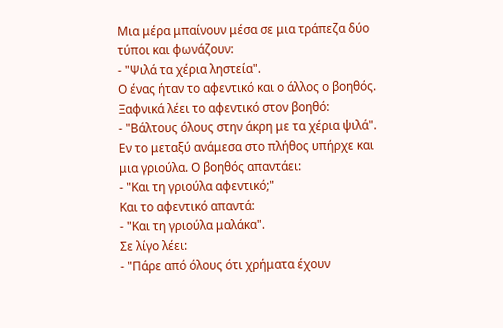Μια μέρα μπαίνουν μέσα σε μια τράπεζα δύο τύποι και φωνάζουν:
- "Ψιλά τα χέρια ληστεία".
Ο ένας ήταν το αφεντικό και ο άλλος ο βοηθός. Ξαφνικά λέει το αφεντικό στον βοηθό:
- "Βάλτους όλους στην άκρη με τα χέρια ψιλά".
Εν το μεταξύ ανάμεσα στο πλήθος υπήρχε και μια γριούλα. Ο βοηθός απαντάει:
- "Και τη γριούλα αφεντικό;"
Και το αφεντικό απαντά:
- "Και τη γριούλα μαλάκα".
Σε λίγο λέει:
- "Πάρε από όλους ότι χρήματα έχουν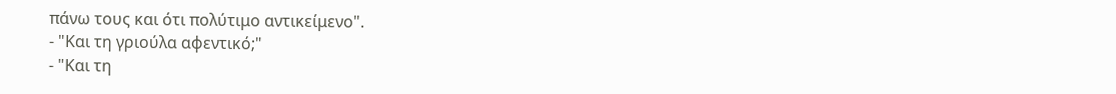πάνω τους και ότι πολύτιμο αντικείμενο".
- "Και τη γριούλα αφεντικό;"
- "Και τη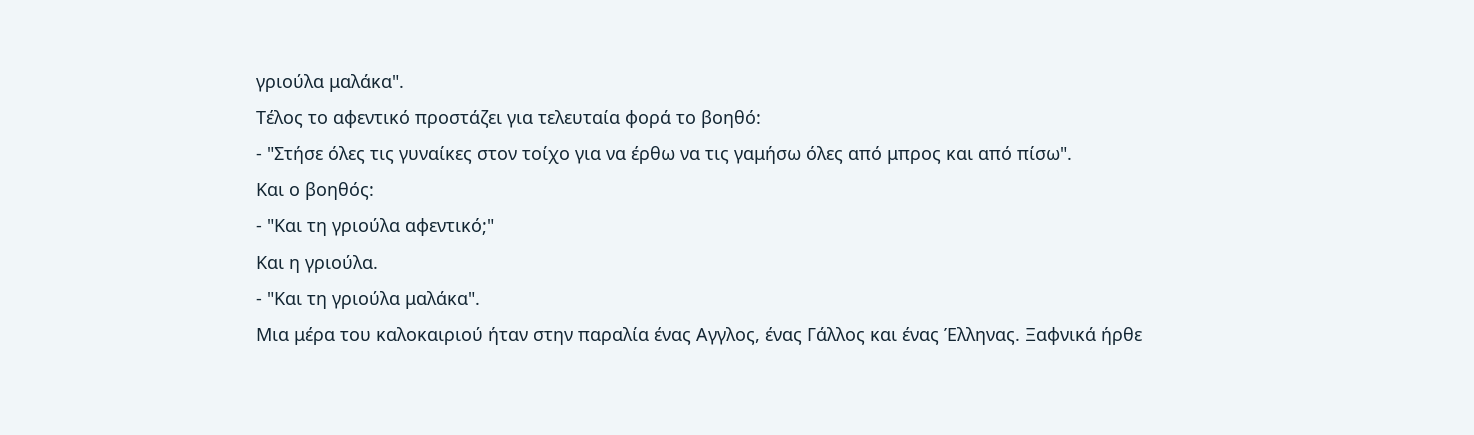γριούλα μαλάκα".
Τέλος το αφεντικό προστάζει για τελευταία φορά το βοηθό:
- "Στήσε όλες τις γυναίκες στον τοίχο για να έρθω να τις γαμήσω όλες από μπρος και από πίσω".
Και ο βοηθός:
- "Και τη γριούλα αφεντικό;"
Και η γριούλα.
- "Και τη γριούλα μαλάκα".
Μια μέρα του καλοκαιριού ήταν στην παραλία ένας Αγγλος, ένας Γάλλος και ένας Έλληνας. Ξαφνικά ήρθε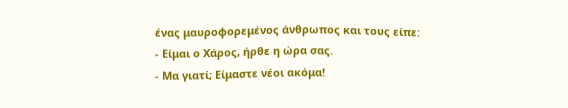ένας μαυροφορεμένος άνθρωπος και τους είπε:
- Είμαι ο Χάρος, ήρθε η ώρα σας.
- Μα γιατί; Είμαστε νέοι ακόμα!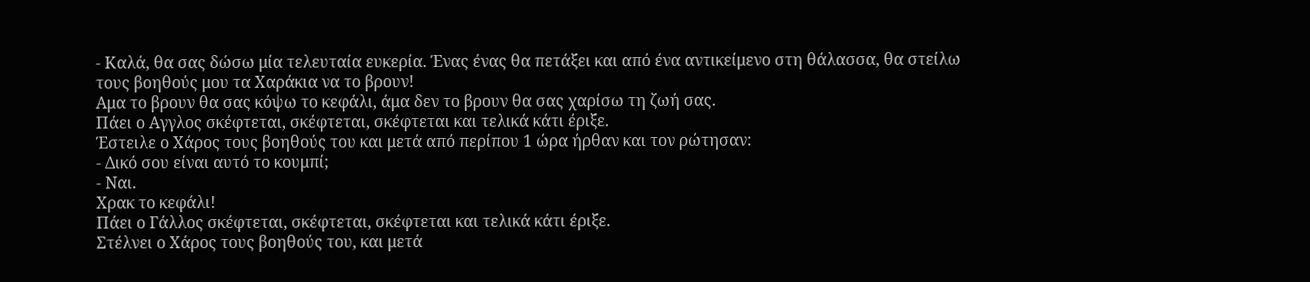- Καλά, θα σας δώσω μία τελευταία ευκερία. Ένας ένας θα πετάξει και από ένα αντικείμενο στη θάλασσα, θα στείλω τους βοηθούς μου τα Χαράκια να το βρουν!
Αμα το βρουν θα σας κόψω το κεφάλι, άμα δεν το βρουν θα σας χαρίσω τη ζωή σας.
Πάει ο Αγγλος σκέφτεται, σκέφτεται, σκέφτεται και τελικά κάτι έριξε.
Έστειλε ο Χάρος τους βοηθούς του και μετά από περίπου 1 ώρα ήρθαν και τον ρώτησαν:
- Δικό σου είναι αυτό το κουμπί;
- Ναι.
Χρακ το κεφάλι!
Πάει ο Γάλλος σκέφτεται, σκέφτεται, σκέφτεται και τελικά κάτι έριξε.
Στέλνει ο Χάρος τους βοηθούς του, και μετά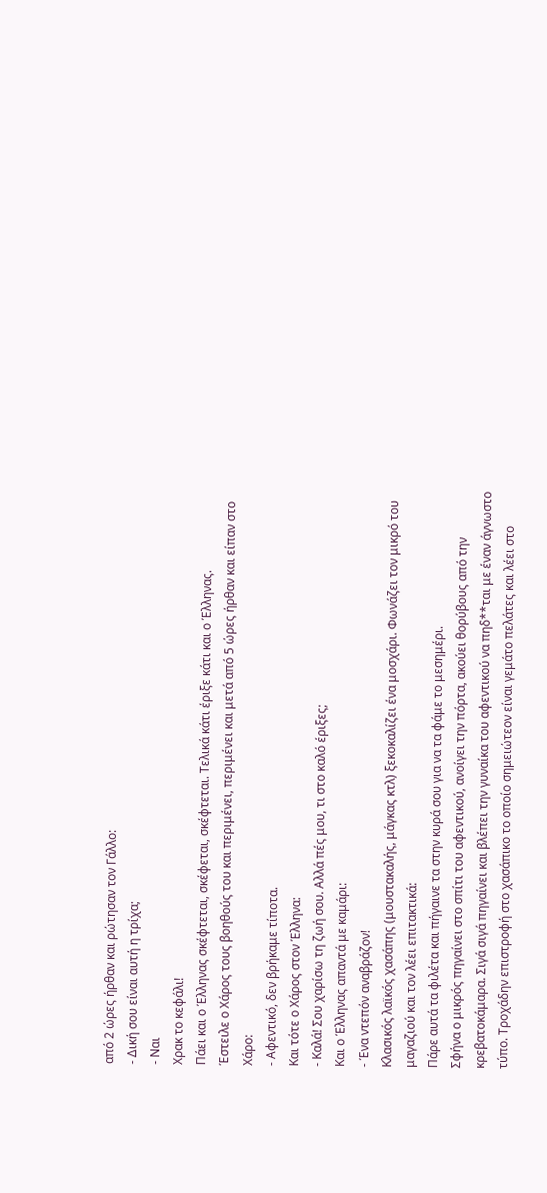από 2 ώρες ήρθαν και ρώτησαν τον Γάλλο:
- Δική σου είναι αυτή η τρίχα;
- Ναι
Χρακ το κεφάλι!
Πάει και ο Έλληνας σκέφτεται, σκέφεται, σκέφτεται. Τελικά κάτι έριξε κάτι και ο Έλληνας.
Έστειλε ο Χάρος τους βοηθούς του και περιμένει, περιμένει και μετά από 5 ώρες ήρθαν και είπαν στο Χάρο:
- Αφεντικό, δεν βρήκαμε τίποτα.
Και τότε ο Χάρος στον Έλληνα:
- Καλά! Σου χαρίσω τη ζωή σου. Αλλά πές μου, τι στο καλό έριξες;
Και ο Έλληνας απαντά με καμάρι:
- Ένα ντεπόν αναβράζον!
Κλασικός λαϊκός χασάπης (μουστακαλής, μάγκας κτλ) ξεκοκαλίζει ένα μοσχάρι. Φωνάζει τον μικρό του μαγαζιού και τον λέει επιτακτικά:
Πάρε αυτά τα φιλέτα και πήγαινε τα στην κυρά σου για να τα φάμε το μεσημέρι.
Σφήνα ο μικρός πηγαίνει στο σπίτι του αφεντικού, ανοίγει την πόρτα, ακούει θορύβους από την κρεβατοκάμαρα. Σιγά σιγά πηγαίνει και βλέπει την γυναίκα του αφεντικού να πηδ**ται με έναν άγνωστο τύπο. Τροχάδην επιστροφή στο χασάπικο το οποίο σημειώτεον είναι γεμάτο πελάτες και λέει στο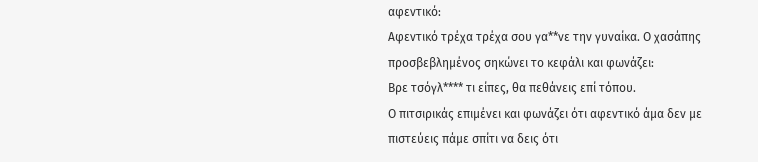αφεντικό:
Αφεντικό τρέχα τρέχα σου γα**νε την γυναίκα. Ο χασάπης προσβεβλημένος σηκώνει το κεφάλι και φωνάζει:
Βρε τσόγλ**** τι είπες, θα πεθάνεις επί τόπου.
Ο πιτσιρικάς επιμένει και φωνάζει ότι αφεντικό άμα δεν με πιστεύεις πάμε σπίτι να δεις ότι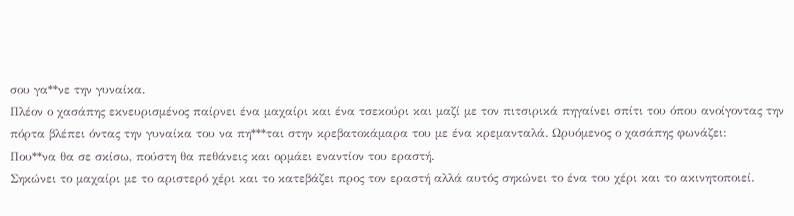σου γα**νε την γυναίκα.
Πλέον ο χασάπης εκνευρισμένος παίρνει ένα μαχαίρι και ένα τσεκούρι και μαζί με τον πιτσιρικά πηγαίνει σπίτι του όπου ανοίγοντας την πόρτα βλέπει όντας την γυναίκα του να πη***ται στην κρεβατοκάμαρα του με ένα κρεμανταλά. Ωρυόμενος ο χασάπης φωνάζει:
Που**να θα σε σκίσω, πούστη θα πεθάνεις και ορμάει εναντίον του εραστή.
Σηκώνει το μαχαίρι με το αριστερό χέρι και το κατεβάζει προς τον εραστή αλλά αυτός σηκώνει το ένα του χέρι και το ακινητοποιεί.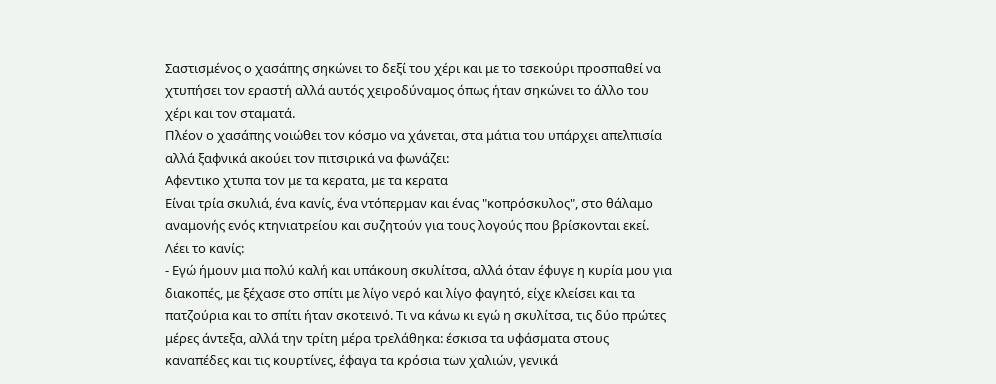Σαστισμένος ο χασάπης σηκώνει το δεξί του χέρι και με το τσεκούρι προσπαθεί να χτυπήσει τον εραστή αλλά αυτός χειροδύναμος όπως ήταν σηκώνει το άλλο του χέρι και τον σταματά.
Πλέον ο χασάπης νοιώθει τον κόσμο να χάνεται, στα μάτια του υπάρχει απελπισία αλλά ξαφνικά ακούει τον πιτσιρικά να φωνάζει:
Αφεντικο χτυπα τον με τα κερατα, με τα κερατα
Είναι τρία σκυλιά, ένα κανίς, ένα ντόπερμαν και ένας "κοπρόσκυλος", στο θάλαμο αναμονής ενός κτηνιατρείου και συζητούν για τους λογούς που βρίσκονται εκεί. Λέει το κανίς:
- Εγώ ήμουν μια πολύ καλή και υπάκουη σκυλίτσα, αλλά όταν έφυγε η κυρία μου για διακοπές, με ξέχασε στο σπίτι με λίγο νερό και λίγο φαγητό, είχε κλείσει και τα πατζούρια και το σπίτι ήταν σκοτεινό. Τι να κάνω κι εγώ η σκυλίτσα, τις δύο πρώτες μέρες άντεξα, αλλά την τρίτη μέρα τρελάθηκα: έσκισα τα υφάσματα στους καναπέδες και τις κουρτίνες, έφαγα τα κρόσια των χαλιών, γενικά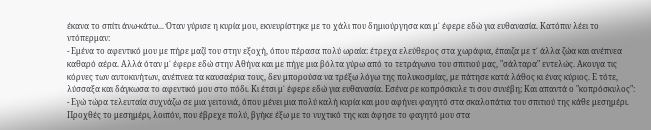έκανα το σπίτι άνω-κάτω... Όταν γύρισε η κυρία μου, εκνευρίστηκε με το χάλι που δημιούργησα και μ΄ έφερε εδώ για ευθανασία. Κατόπιν λέει το ντόπερμαν:
- Εμένα το αφεντικό μου με πήρε μαζί του στην εξοχή, όπου πέρασα πολύ ωραία: έτρεχα ελεύθερος στα χωράφια, έπαιζα με τ΄ άλλα ζώα και ανέπνεα καθαρό αέρα. Αλλά όταν μ΄ έφερε εδώ στην Αθήνα και με πήγε μια βόλτα γύρω από το τετράγωνο του σπιτιού μας, "σάλταρα" εντελώς. Ακουγα τις κόρνες των αυτοκινήτων, ανέπνεα τα καυσαέρια τους, δεν μπορούσα να τρέξω λόγω της πολυκοσμίας, με πάτησε κατά λάθος κι ένας κύριος. Ε τότε, λύσσαξα και δάγκωσα το αφεντικό μου στο πόδι. Κι έτσι μ΄ έφερε εδώ για ευθανασία. Εσένα ρε κοπρόσκυλε τι σου συνέβη; Και απαντά ο "κοπρόσκυλος":
- Εγώ τώρα τελευταία συχνάζω σε μια γειτονιά, όπου μένει μια πολύ καλή κυρία και μου αφήνει φαγητό στα σκαλοπάτια του σπιτιού της κάθε μεσημέρι. Προχθές το μεσημέρι, λοιπόν, που έβρεχε πολύ, βγήκε έξω με το νυχτικό της και άφησε το φαγητό μου στα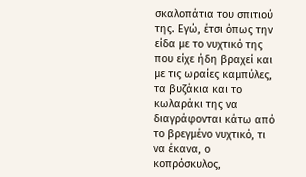σκαλοπάτια του σπιτιού της. Εγώ, έτσι όπως την είδα με το νυχτικό της που είχε ήδη βραχεί και με τις ωραίες καμπύλες, τα βυζάκια και το κωλαράκι της να διαγράφονται κάτω από το βρεγμένο νυχτικό, τι να έκανα, ο κοπρόσκυλος,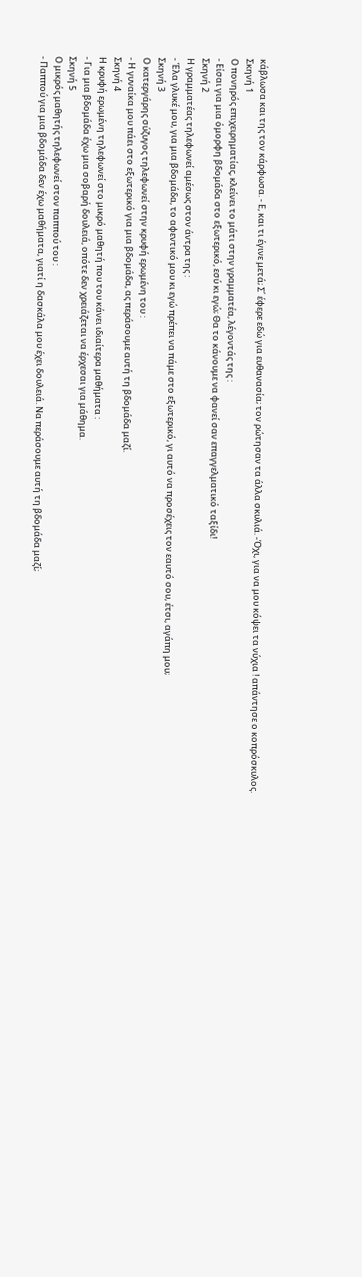κάβλωσα και της τον κάρφωσα. - Ε, και τι έγινε μετά; Σ΄ έφερε εδώ για ευθανασία; τον ρώτησαν τα άλλα σκυλιά. -Όχι, για να μου κόψει τα νύχια ! απάντησε ο κοπρόσκυλος.
Σκηνή 1
Ο πονηρός επιχειρηματίας, κλείνει το μάτι στην γραμματέα, λέγοντάς της :
- Είσαι για μια όμορφη βδομάδα στο εξωτερικό, εσύ κι εγώ; Θα το κάνουμε να φανεί σαν επαγγελματικό ταξίδι!
Σκηνή 2
Η γραμματέας τηλεφωνεί αμέσως στον άντρα της :
- Έλα γλυκέ μου, για μια βδομάδα, το αφεντικό μου κι εγώ πρέπει να πάμε στο εξωτερικό, γι αυτό να προσέχεις τον εαυτό σου, έτσι, αγάπη μου;
Σκηνή 3
Ο κατεργάρης σύζυγος τηλεφωνεί στην κρυφή ερωμένη του :
- Η γυναίκα μου πάει στο εξωτερικό για μια βδομάδα, ας περάσουμε αυτή τη βδομάδα μαζί.
Σκηνή 4
Η κρυφή ερωμένη τηλεφωνεί στο μικρό μαθητή που του κάνει ιδιαίτερα μαθήματα :
- Για μια βδομάδα έχω μια σοβαρή δουλειά, οπότε δεν χρειάζεται να έρχεσαι για μάθημα.
Σκηνή 5
Ο μικρός μαθητής τηλεφωνεί στον παππού του :
- Παππού για μια βδομάδα δεν έχω μαθήματα, γιατί η δασκάλα μου έχει δουλειά. Να περάσουμε αυτή τη βδομάδα μαζί;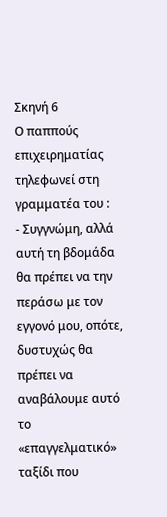Σκηνή 6
Ο παππούς επιχειρηματίας τηλεφωνεί στη γραμματέα του :
- Συγγνώμη, αλλά αυτή τη βδομάδα θα πρέπει να την περάσω με τον εγγονό μου, οπότε, δυστυχώς θα πρέπει να αναβάλουμε αυτό το «επαγγελματικό» ταξίδι που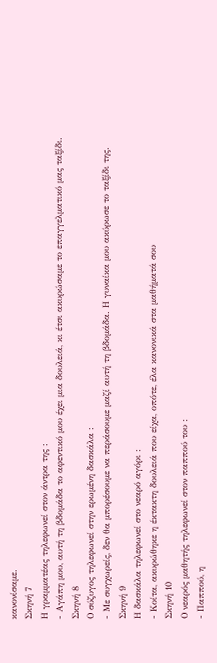κανονίσαμε.
Σκηνή 7
Η γραμματέας τηλεφωνεί στον άντρα της :
- Αγάπη μου, αυτή τη βδομάδα το αφεντικό μου έχει μια δουλειά, κι έτσι ακυρώσαμε το επαγγελματικό μας ταξίδι.
Σκηνή 8
Ο σύζυγος τηλεφωνεί στην ερωμένη δασκάλα :
- Με συγχωρείς, δεν θα μπορέσουμε να περάσουμε μαζί αυτή τη βδομάδα. Η γυναίκα μου ακύρωσε το ταξίδι της.
Σκηνή 9
Η δασκάλα τηλεφωνεί στο νεαρό αγόρι :
- Κοίτα, ακυρώθηκε η έκτακτη δουλειά που είχα, οπότε, έλα κανονικά στα μαθήματά σου
Σκηνή 10
Ο νεαρός μαθητής τηλεφωνεί στον παππού του :
- Παππού, η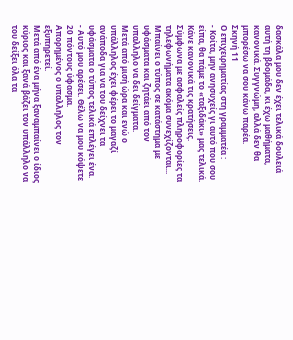δασκάλα μου δεν έχει τελικά δουλειά αυτή τη βδομάδα, κι έχω μαθήματα, κανονικά. Συγγνώμη, αλλά δεν θα μπορέσω να σου κάνω παρέα.
Σκηνή 11
Ο επιχειρηματίας στη γραμματέα :
- Κοίτα, μην ανησυχείς γι αυτό που σου είπα, θα πάμε το «ταξιδάκι» μας τελικά. Κάνε κανονικά τις κρατήσεις.
Σύμφωνα με ασφαλείς πληροφορίες τα τηλεφωνήματα ακόμα συνεχίζονται...
Μπαίνει ο τύπος σε κατάστημα με υφάσματα και ζητάει από τον υπαλληλο να δει δείγματα.
Μετά από μισή ώρα και ενώ ο υπάλληλος έχει φέρει το μαγαζί ανάποδα για να του δείχνει τα υφάσματα ο τύπος τελικά επλέγει ένα.
- Αυτό μου αρέσει. Θέλω να μου κόψετε 20 πόντους ύφασμα.
Απορημένος ο υπαλληλος τον εξυπηρετεί.
Μετά από ένα μήνα ξαναμπαίνει ο ίδιος κύριος και ξανά βάζει τον υπάλληλο να του δείξει όλα τα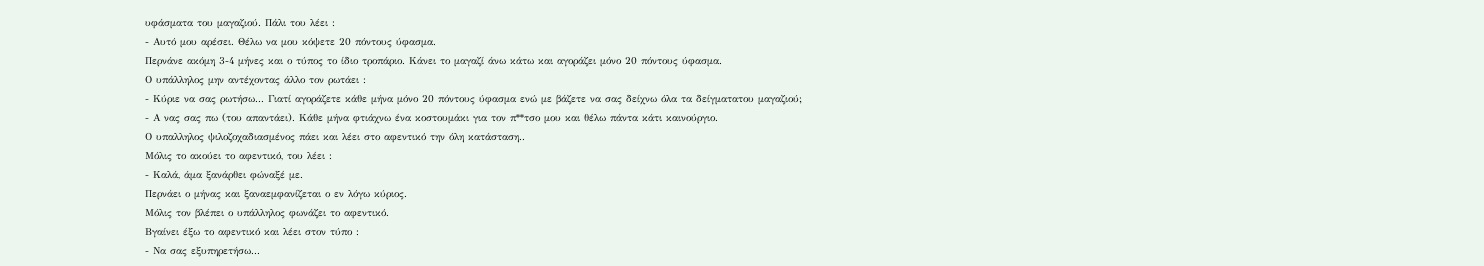υφάσματα του μαγαζιού. Πάλι του λέει :
- Αυτό μου αρέσει. Θέλω να μου κόψετε 20 πόντους ύφασμα.
Περνάνε ακόμη 3-4 μήνες και ο τύπος το ίδιο τροπάριο. Κάνει το μαγαζί άνω κάτω και αγοράζει μόνο 20 πόντους ύφασμα.
Ο υπάλληλος μην αντέχοντας άλλο τον ρωτάει :
- Κύριε να σας ρωτήσω... Γιατί αγοράζετε κάθε μήνα μόνο 20 πόντους ύφασμα ενώ με βάζετε να σας δείχνω όλα τα δείγματατου μαγαζιού;
- Α νας σας πω (του απαντάει). Κάθε μήνα φτιάχνω ένα κοστουμάκι για τον π**τσο μου και θέλω πάντα κάτι καινούργιο.
Ο υπαλληλος ψιλοζοχαδιασμένος πάει και λέει στο αφεντικό την όλη κατάσταση..
Μόλις το ακούει το αφεντικό, του λέει :
- Καλά, άμα ξανάρθει φώναξέ με.
Περνάει ο μήνας και ξαναεμφανίζεται ο εν λόγω κύριος.
Μόλις τον βλέπει ο υπάλληλος φωνάζει το αφεντικό.
Βγαίνει έξω το αφεντικό και λέει στον τύπο :
- Να σας εξυπηρετήσω...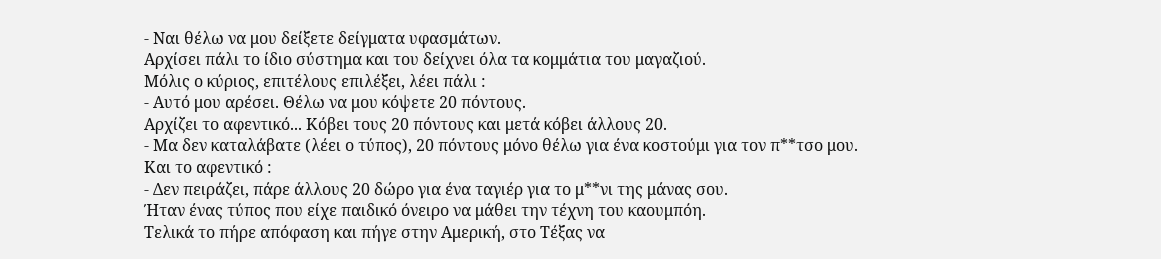- Ναι θέλω να μου δείξετε δείγματα υφασμάτων.
Αρχίσει πάλι το ίδιο σύστημα και του δείχνει όλα τα κομμάτια του μαγαζιού.
Μόλις ο κύριος, επιτέλους επιλέξει, λέει πάλι :
- Αυτό μου αρέσει. Θέλω να μου κόψετε 20 πόντους.
Αρχίζει το αφεντικό... Κόβει τους 20 πόντους και μετά κόβει άλλους 20.
- Μα δεν καταλάβατε (λέει ο τύπος), 20 πόντους μόνο θέλω για ένα κοστούμι για τον π**τσο μου.
Και το αφεντικό :
- Δεν πειράζει, πάρε άλλους 20 δώρο για ένα ταγιέρ για το μ**νι της μάνας σου.
Ήταν ένας τύπος που είχε παιδικό όνειρο να μάθει την τέχνη του καουμπόη.
Τελικά το πήρε απόφαση και πήγε στην Αμερική, στο Τέξας να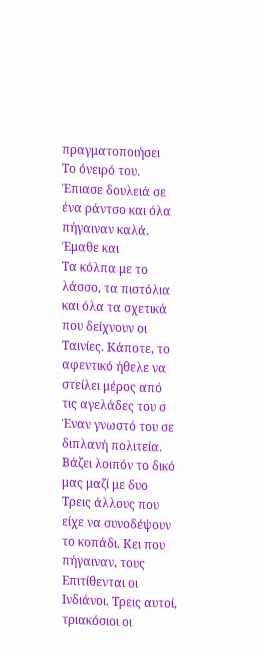πραγματοποιήσει
Το όνειρό του. Έπιασε δουλειά σε ένα ράντσο και όλα πήγαιναν καλά. Έμαθε και
Τα κόλπα με το λάσσο, τα πιστόλια και όλα τα σχετικά που δείχνουν οι
Ταινίες. Κάποτε, το αφεντικό ήθελε να στείλει μέρος από τις αγελάδες του σ
Έναν γνωστό του σε διπλανή πολιτεία. Βάζει λοιπόν το δικό μας μαζί με δυο
Τρεις άλλους που είχε να συνοδέψουν το κοπάδι. Κει που πήγαιναν, τους
Επιτίθενται οι Ινδιάνοι. Τρεις αυτοί, τριακόσιοι οι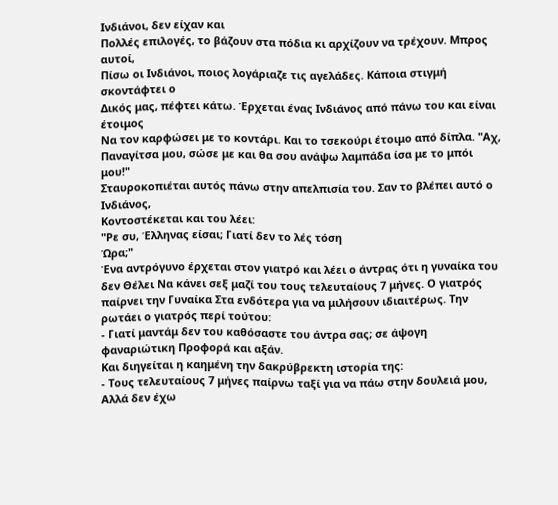Ινδιάνοι, δεν είχαν και
Πολλές επιλογές, το βάζουν στα πόδια κι αρχίζουν να τρέχουν. Μπρος αυτοί,
Πίσω οι Ινδιάνοι, ποιος λογάριαζε τις αγελάδες. Κάποια στιγμή σκοντάφτει ο
Δικός μας, πέφτει κάτω. Έρχεται ένας Ινδιάνος από πάνω του και είναι έτοιμος
Να τον καρφώσει με το κοντάρι. Και το τσεκούρι έτοιμο από δίπλα. "Αχ,
Παναγίτσα μου, σώσε με και θα σου ανάψω λαμπάδα ίσα με το μπόι μου!"
Σταυροκοπιέται αυτός πάνω στην απελπισία του. Σαν το βλέπει αυτό ο Ινδιάνος,
Κοντοστέκεται και του λέει:
"Ρε συ, Έλληνας είσαι; Γιατί δεν το λές τόση
Ώρα;"
Ένα αντρόγυνο έρχεται στον γιατρό και λέει ο άντρας ότι η γυναίκα του δεν Θέλει Να κάνει σεξ μαζί του τους τελευταίους 7 μήνες. Ο γιατρός παίρνει την Γυναίκα Στα ενδότερα για να μιλήσουν ιδιαιτέρως. Την ρωτάει ο γιατρός περί τούτου:
- Γιατί μαντάμ δεν του καθόσαστε του άντρα σας; σε άψογη φαναριώτικη Προφορά και αξάν.
Και διηγείται η καημένη την δακρύβρεκτη ιστορία της:
- Τους τελευταίους 7 μήνες παίρνω ταξί για να πάω στην δουλειά μου, Αλλά δεν έχω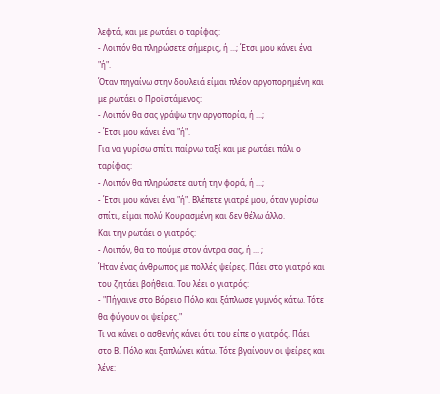λεφτά, και με ρωτάει ο ταρίφας:
- Λοιπόν θα πληρώσετε σήμερις, ή ...; Έτσι μου κάνει ένα "ή".
Όταν πηγαίνω στην δουλειά είμαι πλέον αργοπορημένη και με ρωτάει ο Προϊστάμενος:
- Λοιπόν θα σας γράψω την αργοπορία, ή ...;
- Έτσι μου κάνει ένα "ή".
Για να γυρίσω σπίτι παίρνω ταξί και με ρωτάει πάλι ο ταρίφας:
- Λοιπόν θα πληρώσετε αυτή την φορά, ή ...;
- Έτσι μου κάνει ένα "ή". Βλέπετε γιατρέ μου, όταν γυρίσω σπίτι, είμαι πολύ Κουρασμένη και δεν θέλω άλλο.
Και την ρωτάει ο γιατρός:
- Λοιπόν, θα το πούμε στον άντρα σας, ή ... ;
Ήταν ένας άνθρωπος με πολλές ψείρες. Πάει στο γιατρό και του ζητάει βοήθεια. Του λέει ο γιατρός:
- "Πήγαινε στο Βόρειο Πόλο και ξάπλωσε γυμνός κάτω. Τότε θα φύγουν οι ψείρες."
Τι να κάνει ο ασθενής κάνει ότι του είπε ο γιατρός. Πάει στο Β. Πόλο και ξαπλώνει κάτω. Τότε βγαίνουν οι ψείρες και λένε: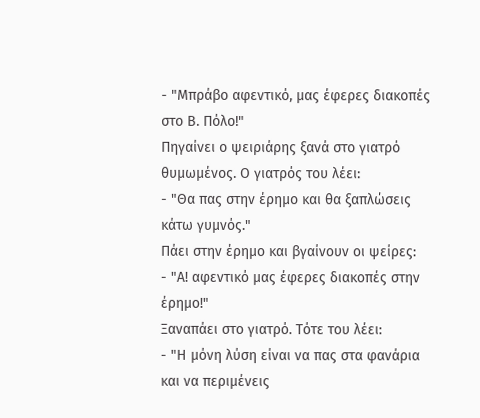- "Μπράβο αφεντικό, μας έφερες διακοπές στο Β. Πόλο!"
Πηγαίνει ο ψειριάρης ξανά στο γιατρό θυμωμένος. Ο γιατρός του λέει:
- "Θα πας στην έρημο και θα ξαπλώσεις κάτω γυμνός."
Πάει στην έρημο και βγαίνουν οι ψείρες:
- "Α! αφεντικό μας έφερες διακοπές στην έρημο!"
Ξαναπάει στο γιατρό. Τότε του λέει:
- "Η μόνη λύση είναι να πας στα φανάρια και να περιμένεις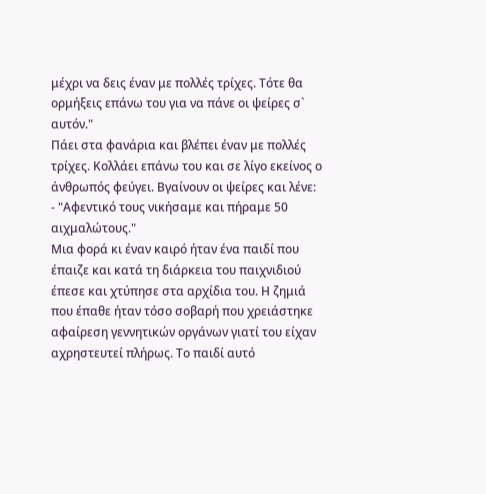μέχρι να δεις έναν με πολλές τρίχες. Τότε θα ορμήξεις επάνω του για να πάνε οι ψείρες σ` αυτόν."
Πάει στα φανάρια και βλέπει έναν με πολλές τρίχες. Κολλάει επάνω του και σε λίγο εκείνος ο άνθρωπός φεύγει. Βγαίνουν οι ψείρες και λένε:
- "Αφεντικό τους νικήσαμε και πήραμε 50 αιχμαλώτους."
Μια φορά κι έναν καιρό ήταν ένα παιδί που έπαιζε και κατά τη διάρκεια του παιχνιδιού έπεσε και χτύπησε στα αρχίδια του. Η ζημιά που έπαθε ήταν τόσο σοβαρή που χρειάστηκε αφαίρεση γεννητικών οργάνων γιατί του είχαν αχρηστευτεί πλήρως. Το παιδί αυτό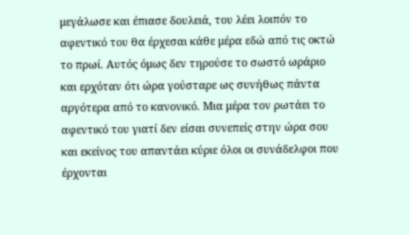μεγάλωσε και έπιασε δουλειά, του λέει λοιπόν το αφεντικό του θα έρχεσαι κάθε μέρα εδώ από τις οκτώ το πρωί. Αυτός όμως δεν τηρούσε το σωστό ωράριο και ερχόταν ότι ώρα γούσταρε ως συνήθως πάντα αργότερα από το κανονικό. Μια μέρα τον ρωτάει το αφεντικό του γιατί δεν είσαι συνεπείς στην ώρα σου και εκείνος του απαντάει κύριε όλοι οι συνάδελφοι που έρχονται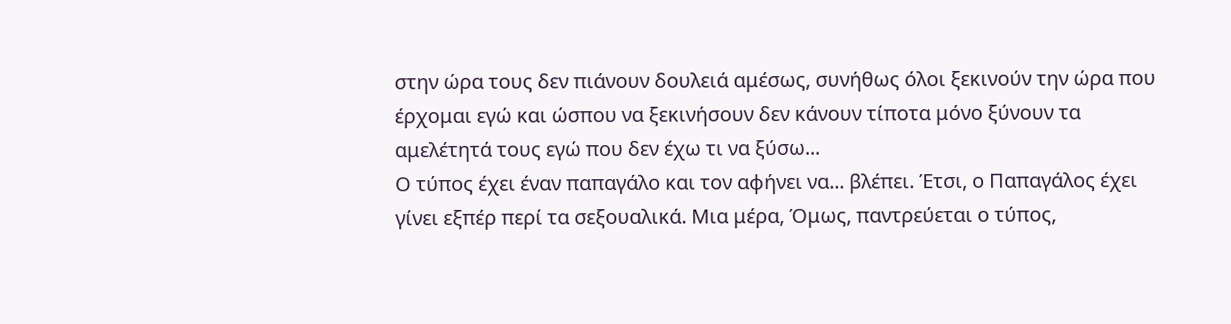στην ώρα τους δεν πιάνουν δουλειά αμέσως, συνήθως όλοι ξεκινούν την ώρα που έρχομαι εγώ και ώσπου να ξεκινήσουν δεν κάνουν τίποτα μόνο ξύνουν τα αμελέτητά τους εγώ που δεν έχω τι να ξύσω...
Ο τύπος έχει έναν παπαγάλο και τον αφήνει να... βλέπει. Έτσι, ο Παπαγάλος έχει γίνει εξπέρ περί τα σεξουαλικά. Μια μέρα, Όμως, παντρεύεται ο τύπος,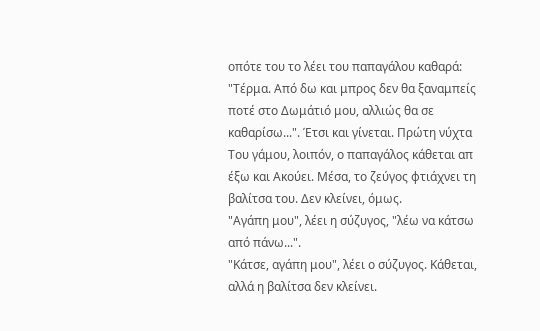οπότε του το λέει του παπαγάλου καθαρά:
"Τέρμα. Από δω και μπρος δεν θα ξαναμπείς ποτέ στο Δωμάτιό μου, αλλιώς θα σε καθαρίσω...". Έτσι και γίνεται. Πρώτη νύχτα Του γάμου, λοιπόν, ο παπαγάλος κάθεται απ έξω και Ακούει. Μέσα, το ζεύγος φτιάχνει τη βαλίτσα του. Δεν κλείνει, όμως.
"Αγάπη μου", λέει η σύζυγος, "λέω να κάτσω από πάνω...".
"Κάτσε, αγάπη μου", λέει ο σύζυγος. Κάθεται, αλλά η βαλίτσα δεν κλείνει.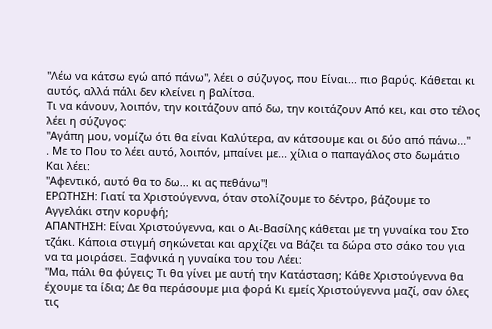"Λέω να κάτσω εγώ από πάνω", λέει ο σύζυγος, που Είναι... πιο βαρύς. Κάθεται κι αυτός, αλλά πάλι δεν κλείνει η βαλίτσα.
Τι να κάνουν, λοιπόν, την κοιτάζουν από δω, την κοιτάζουν Από κει, και στο τέλος λέει η σύζυγος:
"Αγάπη μου, νομίζω ότι θα είναι Καλύτερα, αν κάτσουμε και οι δύο από πάνω..."
. Με το Που το λέει αυτό, λοιπόν, μπαίνει με... χίλια ο παπαγάλος στο δωμάτιο Και λέει:
"Αφεντικό, αυτό θα το δω... κι ας πεθάνω"!
ΕΡΩΤΗΣΗ: Γιατί τα Χριστούγεννα, όταν στολίζουμε το δέντρο, βάζουμε το Αγγελάκι στην κορυφή;
ΑΠΑΝΤΗΣΗ: Είναι Χριστούγεννα, και ο Αι-Βασίλης κάθεται με τη γυναίκα του Στο τζάκι. Κάποια στιγμή σηκώνεται και αρχίζει να Βάζει τα δώρα στο σάκο του για να τα μοιράσει. Ξαφνικά η γυναίκα του του Λέει:
"Μα, πάλι θα φύγεις; Τι θα γίνει με αυτή την Κατάσταση; Κάθε Χριστούγεννα θα έχουμε τα ίδια; Δε θα περάσουμε μια φορά Κι εμείς Χριστούγεννα μαζί, σαν όλες τις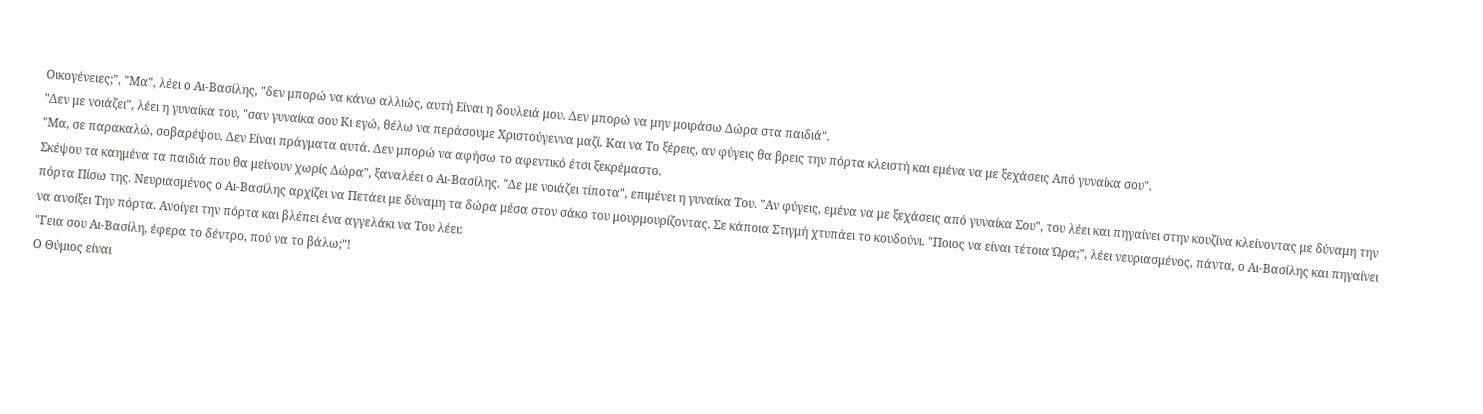Οικογένειες;", "Μα", λέει ο Αι-Βασίλης, "δεν μπορώ να κάνω αλλιώς, αυτή Είναι η δουλειά μου. Δεν μπορώ να μην μοιράσω Δώρα στα παιδιά".
"Δεν με νοιάζει", λέει η γυναίκα του, "σαν γυναίκα σου Κι εγώ, θέλω να περάσουμε Χριστούγεννα μαζί. Και να Το ξέρεις, αν φύγεις θα βρεις την πόρτα κλειστή και εμένα να με ξεχάσεις Από γυναίκα σου".
"Μα, σε παρακαλώ, σοβαρέψου. Δεν Είναι πράγματα αυτά. Δεν μπορώ να αφήσω το αφεντικό έτσι ξεκρέμαστο.
Σκέψου τα καημένα τα παιδιά που θα μείνουν χωρίς Δώρα", ξαναλέει ο Αι-Βασίλης. "Δε με νοιάζει τίποτα", επιμένει η γυναίκα Του. "Αν φύγεις, εμένα να με ξεχάσεις από γυναίκα Σου", του λέει και πηγαίνει στην κουζίνα κλείνοντας με δύναμη την πόρτα Πίσω της. Νευριασμένος ο Αι-Βασίλης αρχίζει να Πετάει με δύναμη τα δώρα μέσα στον σάκο του μουρμουρίζοντας. Σε κάποια Στιγμή χτυπάει το κουδούνι. "Ποιος να είναι τέτοια Ώρα;", λέει νευριασμένος, πάντα, ο Αι-Βασίλης και πηγαίνει να ανοίξει Την πόρτα. Ανοίγει την πόρτα και βλέπει ένα αγγελάκι να Του λέει:
"Γεια σου Αι-Βασίλη, έφερα το δέντρο, πού να το βάλω;"!
Ο Θύμιος είναι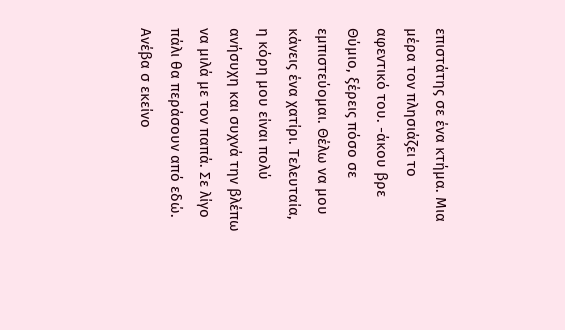επιστάτης σε ένα κτήμα. Μια μέρα τον πλησιάζει το αφεντικό του. -άκου βρε Θύμιο, ξέρεις πόσο σε εμπιστεύομαι. Θέλω να μου κάνεις ένα χατίρι. Τελευταία, η κόρη μου είναι πολύ ανήσυχη και συχνά την βλέπω να μιλά με τον παπά. Σε λίγο πάλι θα περάσουν από εδώ. Ανέβα σ εκείνο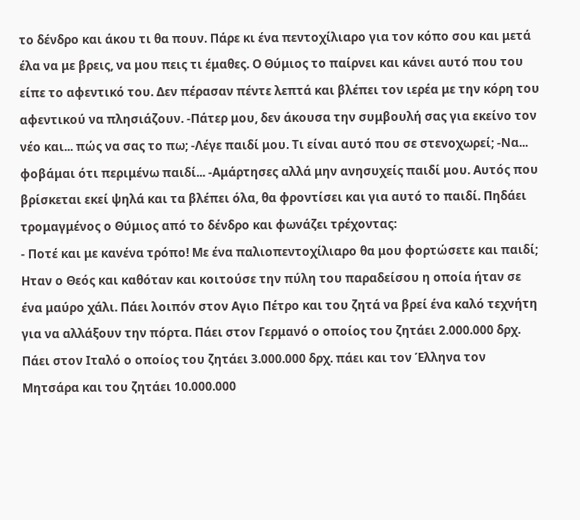το δένδρο και άκου τι θα πουν. Πάρε κι ένα πεντοχίλιαρο για τον κόπο σου και μετά έλα να με βρεις, να μου πεις τι έμαθες. Ο Θύμιος το παίρνει και κάνει αυτό που του είπε το αφεντικό του. Δεν πέρασαν πέντε λεπτά και βλέπει τον ιερέα με την κόρη του αφεντικού να πλησιάζουν. -Πάτερ μου, δεν άκουσα την συμβουλή σας για εκείνο τον νέο και... πώς να σας το πω; -Λέγε παιδί μου. Τι είναι αυτό που σε στενοχωρεί; -Να... φοβάμαι ότι περιμένω παιδί... -Αμάρτησες αλλά μην ανησυχείς παιδί μου. Αυτός που βρίσκεται εκεί ψηλά και τα βλέπει όλα, θα φροντίσει και για αυτό το παιδί. Πηδάει τρομαγμένος ο Θύμιος από το δένδρο και φωνάζει τρέχοντας:
- Ποτέ και με κανένα τρόπο! Με ένα παλιοπεντοχίλιαρο θα μου φορτώσετε και παιδί;
Ηταν ο Θεός και καθόταν και κοιτούσε την πύλη του παραδείσου η οποία ήταν σε ένα μαύρο χάλι. Πάει λοιπόν στον Αγιο Πέτρο και του ζητά να βρεί ένα καλό τεχνήτη για να αλλάξουν την πόρτα. Πάει στον Γερμανό ο οποίος του ζητάει 2.000.000 δρχ. Πάει στον Ιταλό ο οποίος του ζητάει 3.000.000 δρχ. πάει και τον Έλληνα τον Μητσάρα και του ζητάει 10.000.000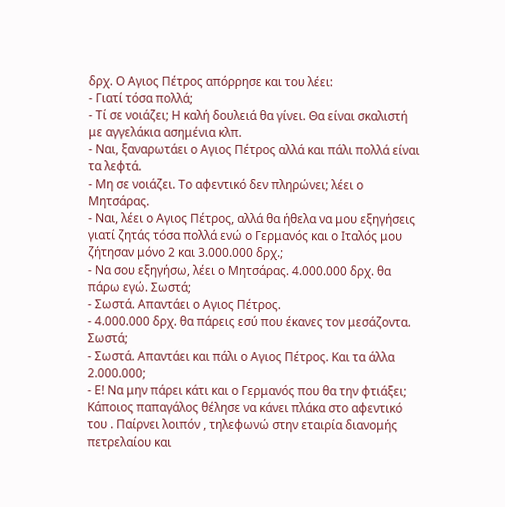δρχ. Ο Αγιος Πέτρος απόρρησε και του λέει:
- Γιατί τόσα πολλά;
- Τί σε νοιάζει; Η καλή δουλειά θα γίνει. Θα είναι σκαλιστή με αγγελάκια ασημένια κλπ.
- Ναι, ξαναρωτάει ο Αγιος Πέτρος αλλά και πάλι πολλά είναι τα λεφτά.
- Μη σε νοιάζει. Το αφεντικό δεν πληρώνει; λέει ο Μητσάρας.
- Ναι, λέει ο Αγιος Πέτρος, αλλά θα ήθελα να μου εξηγήσεις γιατί ζητάς τόσα πολλά ενώ ο Γερμανός και ο Ιταλός μου ζήτησαν μόνο 2 και 3.000.000 δρχ.;
- Να σου εξηγήσω, λέει ο Μητσάρας. 4.000.000 δρχ. θα πάρω εγώ. Σωστά;
- Σωστά. Απαντάει ο Αγιος Πέτρος.
- 4.000.000 δρχ. θα πάρεις εσύ που έκανες τον μεσάζοντα. Σωστά;
- Σωστά. Απαντάει και πάλι ο Αγιος Πέτρος. Και τα άλλα 2.000.000;
- Ε! Να μην πάρει κάτι και ο Γερμανός που θα την φτιάξει;
Κάποιος παπαγάλος θέλησε να κάνει πλάκα στο αφεντικό του . Παίρνει λοιπόν , τηλεφωνώ στην εταιρία διανομής πετρελαίου και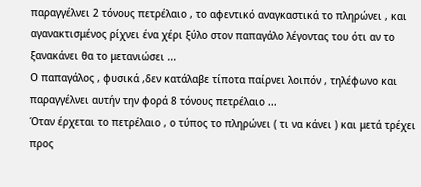παραγγέλνει 2 τόνους πετρέλαιο , το αφεντικό αναγκαστικά το πληρώνει , και αγανακτισμένος ρίχνει ένα χέρι ξύλο στον παπαγάλο λέγοντας του ότι αν το ξανακάνει θα το μετανιώσει ...
Ο παπαγάλος , φυσικά ,δεν κατάλαβε τίποτα παίρνει λοιπόν , τηλέφωνο και παραγγέλνει αυτήν την φορά 8 τόνους πετρέλαιο ...
Όταν έρχεται το πετρέλαιο , ο τύπος το πληρώνει ( τι να κάνει ) και μετά τρέχει προς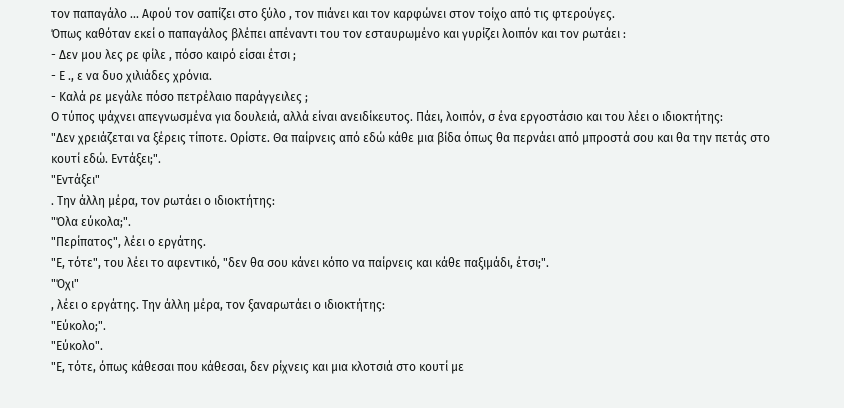τον παπαγάλο ... Αφού τον σαπίζει στο ξύλο , τον πιάνει και τον καρφώνει στον τοίχο από τις φτερούγες.
Όπως καθόταν εκεί ο παπαγάλος βλέπει απέναντι του τον εσταυρωμένο και γυρίζει λοιπόν και τον ρωτάει :
- Δεν μου λες ρε φίλε , πόσο καιρό είσαι έτσι ;
- Ε ., ε να δυο χιλιάδες χρόνια.
- Καλά ρε μεγάλε πόσο πετρέλαιο παράγγειλες ;
Ο τύπος ψάχνει απεγνωσμένα για δουλειά, αλλά είναι ανειδίκευτος. Πάει, λοιπόν, σ ένα εργοστάσιο και του λέει ο ιδιοκτήτης:
"Δεν χρειάζεται να ξέρεις τίποτε. Ορίστε. Θα παίρνεις από εδώ κάθε μια βίδα όπως θα περνάει από μπροστά σου και θα την πετάς στο κουτί εδώ. Εντάξει;".
"Εντάξει"
. Την άλλη μέρα, τον ρωτάει ο ιδιοκτήτης:
"Όλα εύκολα;".
"Περίπατος", λέει ο εργάτης.
"Ε, τότε", του λέει το αφεντικό, "δεν θα σου κάνει κόπο να παίρνεις και κάθε παξιμάδι, έτσι;".
"Όχι"
, λέει ο εργάτης. Την άλλη μέρα, τον ξαναρωτάει ο ιδιοκτήτης:
"Εύκολο;".
"Εύκολο".
"Ε, τότε, όπως κάθεσαι που κάθεσαι, δεν ρίχνεις και μια κλοτσιά στο κουτί με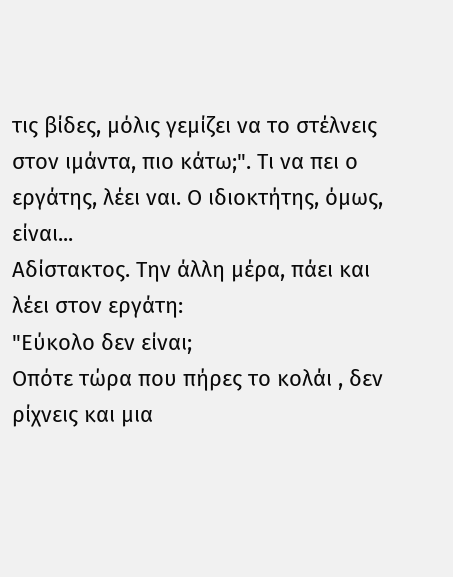τις βίδες, μόλις γεμίζει να το στέλνεις στον ιμάντα, πιο κάτω;". Τι να πει ο εργάτης, λέει ναι. Ο ιδιοκτήτης, όμως, είναι...
Αδίστακτος. Την άλλη μέρα, πάει και λέει στον εργάτη:
"Εύκολο δεν είναι;
Οπότε τώρα που πήρες το κολάι , δεν ρίχνεις και μια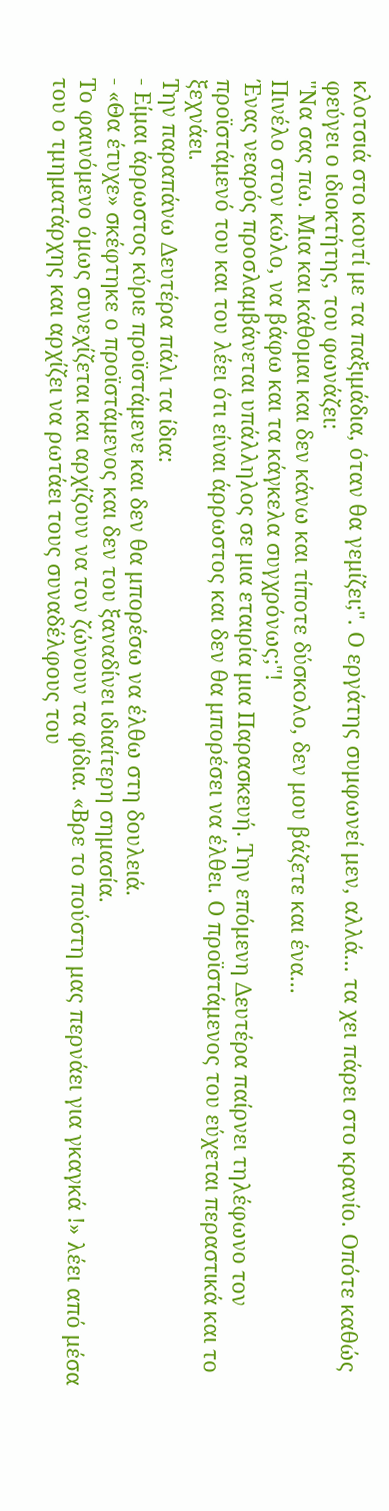κλοτσιά στο κουτί με τα παξιμάδια, όταν θα γεμίζει;". Ο εργάτης συμφωνεί μεν, αλλά... τα χει πάρει στο κρανίο. Οπότε καθώς φεύγει ο ιδιοκτήτης, του φωνάζει:
"Να σας πω. Μια και κάθομαι και δεν κάνω και τίποτε δύσκολο, δεν μου βάζετε και ένα...
Πινέλο στον κώλο, να βάφω και τα κάγκελα συγχρόνως;"!
Ένας νεαρός προσλαμβάνεται υπάλληλος σε μια εταιρία μια Παρασκευή. Την επόμενη Δευτέρα παίρνει τηλέφωνο τον προϊστάμενό του και του λέει ότι είναι άρρωστος και δεν θα μπορέσει να έλθει. Ο προϊστάμενος του εύχεται περαστικά και το ξεχνάει.
Την παραπάνω Δευτέρα πάλι τα ίδια:
- Είμαι άρρωστος κύριε προϊστάμενε και δεν θα μπορέσω να έλθω στη δουλειά.
- «Θα έτυχε» σκέφτηκε ο προϊστάμενος και δεν του ξαναδίνει ιδιαίτερη σημασία.
Το φαινόμενο όμως συνεχίζεται και αρχίζουν να τον ζώνουν τα φίδια. «Βρε το πούστη μας περνάει για γκαγκά !» λέει από μέσα του ο τμηματάρχης και αρχίζει να ρωτάει τους συναδέλφους του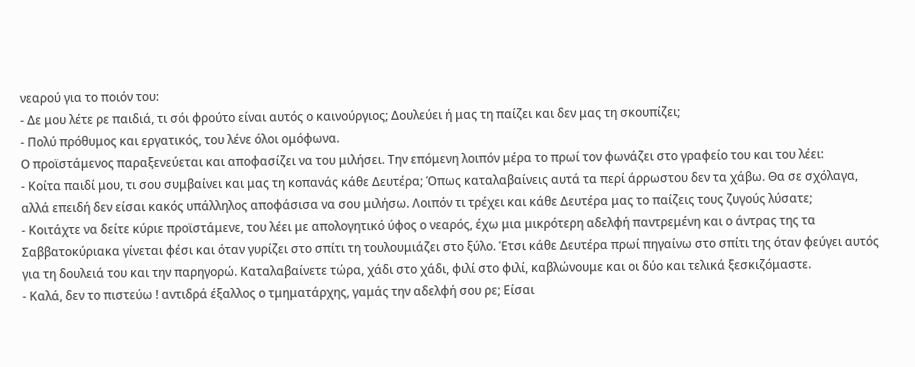νεαρού για το ποιόν του:
- Δε μου λέτε ρε παιδιά, τι σόι φρούτο είναι αυτός ο καινούργιος; Δουλεύει ή μας τη παίζει και δεν μας τη σκουπίζει;
- Πολύ πρόθυμος και εργατικός, του λένε όλοι ομόφωνα.
Ο προϊστάμενος παραξενεύεται και αποφασίζει να του μιλήσει. Την επόμενη λοιπόν μέρα το πρωί τον φωνάζει στο γραφείο του και του λέει:
- Κοίτα παιδί μου, τι σου συμβαίνει και μας τη κοπανάς κάθε Δευτέρα; Όπως καταλαβαίνεις αυτά τα περί άρρωστου δεν τα χάβω. Θα σε σχόλαγα, αλλά επειδή δεν είσαι κακός υπάλληλος αποφάσισα να σου μιλήσω. Λοιπόν τι τρέχει και κάθε Δευτέρα μας το παίζεις τους ζυγούς λύσατε;
- Κοιτάχτε να δείτε κύριε προϊστάμενε, του λέει με απολογητικό ύφος ο νεαρός, έχω μια μικρότερη αδελφή παντρεμένη και ο άντρας της τα Σαββατοκύριακα γίνεται φέσι και όταν γυρίζει στο σπίτι τη τουλουμιάζει στο ξύλο. Έτσι κάθε Δευτέρα πρωί πηγαίνω στο σπίτι της όταν φεύγει αυτός για τη δουλειά του και την παρηγορώ. Καταλαβαίνετε τώρα, χάδι στο χάδι, φιλί στο φιλί, καβλώνουμε και οι δύο και τελικά ξεσκιζόμαστε.
- Καλά, δεν το πιστεύω ! αντιδρά έξαλλος ο τμηματάρχης, γαμάς την αδελφή σου ρε; Είσαι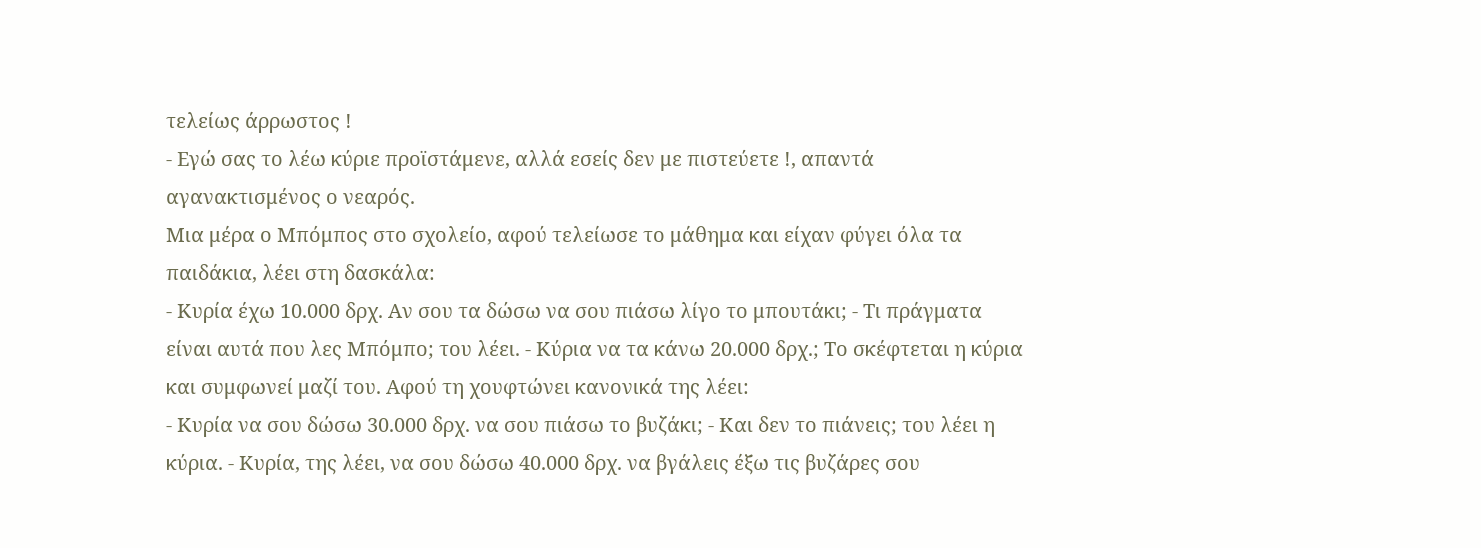τελείως άρρωστος !
- Εγώ σας το λέω κύριε προϊστάμενε, αλλά εσείς δεν με πιστεύετε !, απαντά αγανακτισμένος ο νεαρός.
Μια μέρα ο Μπόμπος στο σχολείο, αφού τελείωσε το μάθημα και είχαν φύγει όλα τα παιδάκια, λέει στη δασκάλα:
- Κυρία έχω 10.000 δρχ. Αν σου τα δώσω να σου πιάσω λίγο το μπουτάκι; - Τι πράγματα είναι αυτά που λες Μπόμπο; του λέει. - Κύρια να τα κάνω 20.000 δρχ.; Το σκέφτεται η κύρια και συμφωνεί μαζί του. Αφού τη χουφτώνει κανονικά της λέει:
- Κυρία να σου δώσω 30.000 δρχ. να σου πιάσω το βυζάκι; - Και δεν το πιάνεις; του λέει η κύρια. - Κυρία, της λέει, να σου δώσω 40.000 δρχ. να βγάλεις έξω τις βυζάρες σου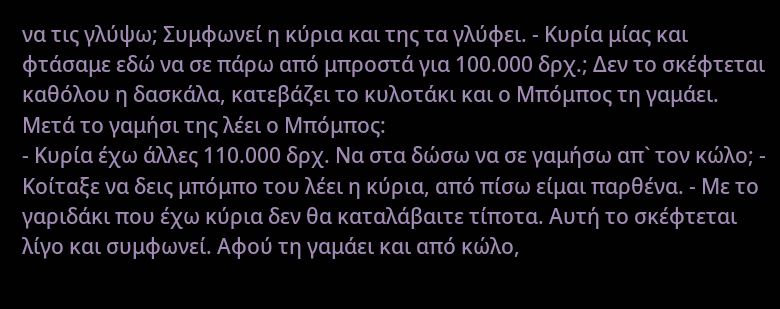να τις γλύψω; Συμφωνεί η κύρια και της τα γλύφει. - Κυρία μίας και φτάσαμε εδώ να σε πάρω από μπροστά για 100.000 δρχ.; Δεν το σκέφτεται καθόλου η δασκάλα, κατεβάζει το κυλοτάκι και ο Μπόμπος τη γαμάει. Μετά το γαμήσι της λέει ο Μπόμπος:
- Κυρία έχω άλλες 110.000 δρχ. Να στα δώσω να σε γαμήσω απ` τον κώλο; - Κοίταξε να δεις μπόμπο του λέει η κύρια, από πίσω είμαι παρθένα. - Με το γαριδάκι που έχω κύρια δεν θα καταλάβαιτε τίποτα. Αυτή το σκέφτεται λίγο και συμφωνεί. Αφού τη γαμάει και από κώλο,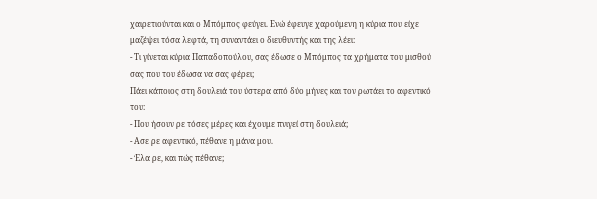χαιρετιούνται και ο Μπόμπος φεύγει. Ενώ έφευγε χαρούμενη η κύρια που είχε μαζέψει τόσα λεφτά, τη συναντάει ο διευθυντής και της λέει:
- Τι γίνεται κύρια Παπαδοπούλου, σας έδωσε ο Μπόμπος τα χρήματα του μισθού σας που του έδωσα να σας φέρει;
Πάει κάποιος στη δουλειά του ύστερα από δύο μήνες και τον ρωτάει το αφεντικό του:
- Που ήσουν ρε τόσες μέρες και έχουμε πνιγεί στη δουλειά;
- Ασε ρε αφεντικό, πέθανε η μάνα μου.
- Έλα ρε, και πώς πέθανε;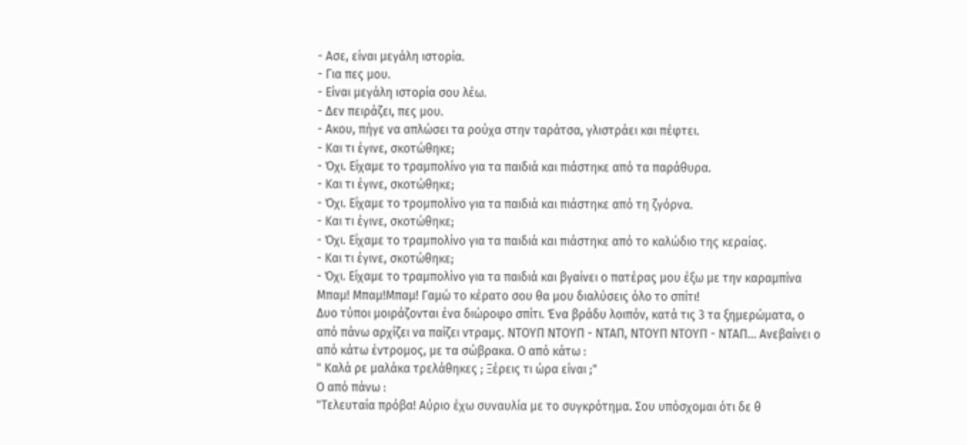- Ασε, είναι μεγάλη ιστορία.
- Για πες μου.
- Είναι μεγάλη ιστορία σου λέω.
- Δεν πειράζει, πες μου.
- Ακου, πήγε να απλώσει τα ρούχα στην ταράτσα, γλιστράει και πέφτει.
- Και τι έγινε, σκοτώθηκε;
- Όχι. Είχαμε το τραμπολίνο για τα παιδιά και πιάστηκε από τα παράθυρα.
- Και τι έγινε, σκοτώθηκε;
- Όχι. Είχαμε το τρομπολίνο για τα παιδιά και πιάστηκε από τη ζγόρνα.
- Και τι έγινε, σκοτώθηκε;
- Όχι. Είχαμε το τραμπολίνο για τα παιδιά και πιάστηκε από το καλώδιο της κεραίας.
- Και τι έγινε, σκοτώθηκε;
- Όχι. Είχαμε το τραμπολίνο για τα παιδιά και βγαίνει ο πατέρας μου έξω με την καραμπίνα Μπαμ! Μπαμ!Μπαμ! Γαμώ το κέρατο σου θα μου διαλύσεις όλο το σπίτι!
Δυο τύποι μοιράζονται ένα διώροφο σπίτι. Ένα βράδυ λοιπόν, κατά τις 3 τα ξημερώματα, ο από πάνω αρχίζει να παίζει ντραμς. ΝΤΟΥΠ ΝΤΟΥΠ - ΝΤΑΠ, ΝΤΟΥΠ ΝΤΟΥΠ - ΝΤΑΠ... Ανεβαίνει ο από κάτω έντρομος, με τα σώβρακα. Ο από κάτω :
" Καλά ρε μαλάκα τρελάθηκες ; Ξέρεις τι ώρα είναι ;"
Ο από πάνω :
"Τελευταία πρόβα! Αύριο έχω συναυλία με το συγκρότημα. Σου υπόσχομαι ότι δε θ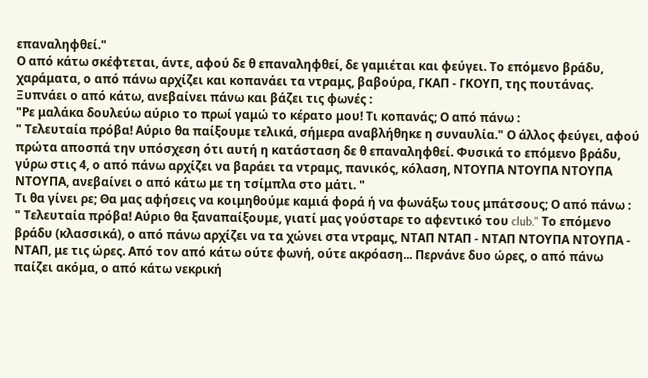επαναληφθεί."
Ο από κάτω σκέφτεται, άντε, αφού δε θ επαναληφθεί, δε γαμιέται και φεύγει. Το επόμενο βράδυ, χαράματα, ο από πάνω αρχίζει και κοπανάει τα ντραμς, βαβούρα, ΓΚΑΠ - ΓΚΟΥΠ, της πουτάνας. Ξυπνάει ο από κάτω, ανεβαίνει πάνω και βάζει τις φωνές :
"Ρε μαλάκα δουλεύω αύριο το πρωί γαμώ το κέρατο μου! Τι κοπανάς; Ο από πάνω :
" Τελευταία πρόβα! Αύριο θα παίξουμε τελικά, σήμερα αναβλήθηκε η συναυλία." Ο άλλος φεύγει, αφού πρώτα αποσπά την υπόσχεση ότι αυτή η κατάσταση δε θ επαναληφθεί. Φυσικά το επόμενο βράδυ, γύρω στις 4, ο από πάνω αρχίζει να βαράει τα ντραμς, πανικός, κόλαση, ΝΤΟΥΠΑ ΝΤΟΥΠΑ ΝΤΟΥΠΑ ΝΤΟΥΠΑ, ανεβαίνει ο από κάτω με τη τσίμπλα στο μάτι. "
Τι θα γίνει ρε; Θα μας αφήσεις να κοιμηθούμε καμιά φορά ή να φωνάξω τους μπάτσους; Ο από πάνω :
" Τελευταία πρόβα! Αύριο θα ξαναπαίξουμε, γιατί μας γούσταρε το αφεντικό του club." Το επόμενο βράδυ (κλασσικά), ο από πάνω αρχίζει να τα χώνει στα ντραμς, ΝΤΑΠ ΝΤΑΠ - ΝΤΑΠ ΝΤΟΥΠΑ ΝΤΟΥΠΑ - ΝΤΑΠ, με τις ώρες. Από τον από κάτω ούτε φωνή, ούτε ακρόαση... Περνάνε δυο ώρες, ο από πάνω παίζει ακόμα, ο από κάτω νεκρική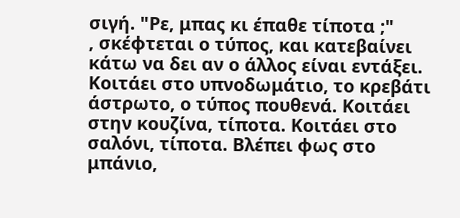σιγή. "Ρε, μπας κι έπαθε τίποτα ;"
, σκέφτεται ο τύπος, και κατεβαίνει κάτω να δει αν ο άλλος είναι εντάξει. Κοιτάει στο υπνοδωμάτιο, το κρεβάτι άστρωτο, ο τύπος πουθενά. Κοιτάει στην κουζίνα, τίποτα. Κοιτάει στο σαλόνι, τίποτα. Βλέπει φως στο μπάνιο,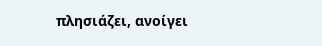πλησιάζει, ανοίγει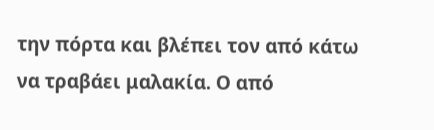την πόρτα και βλέπει τον από κάτω να τραβάει μαλακία. Ο από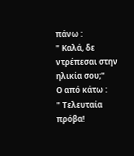πάνω :
" Καλά, δε ντρέπεσαι στην ηλικία σου;"
Ο από κάτω :
" Τελευταία πρόβα!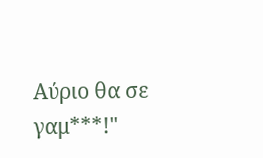Αύριο θα σε γαμ***!"